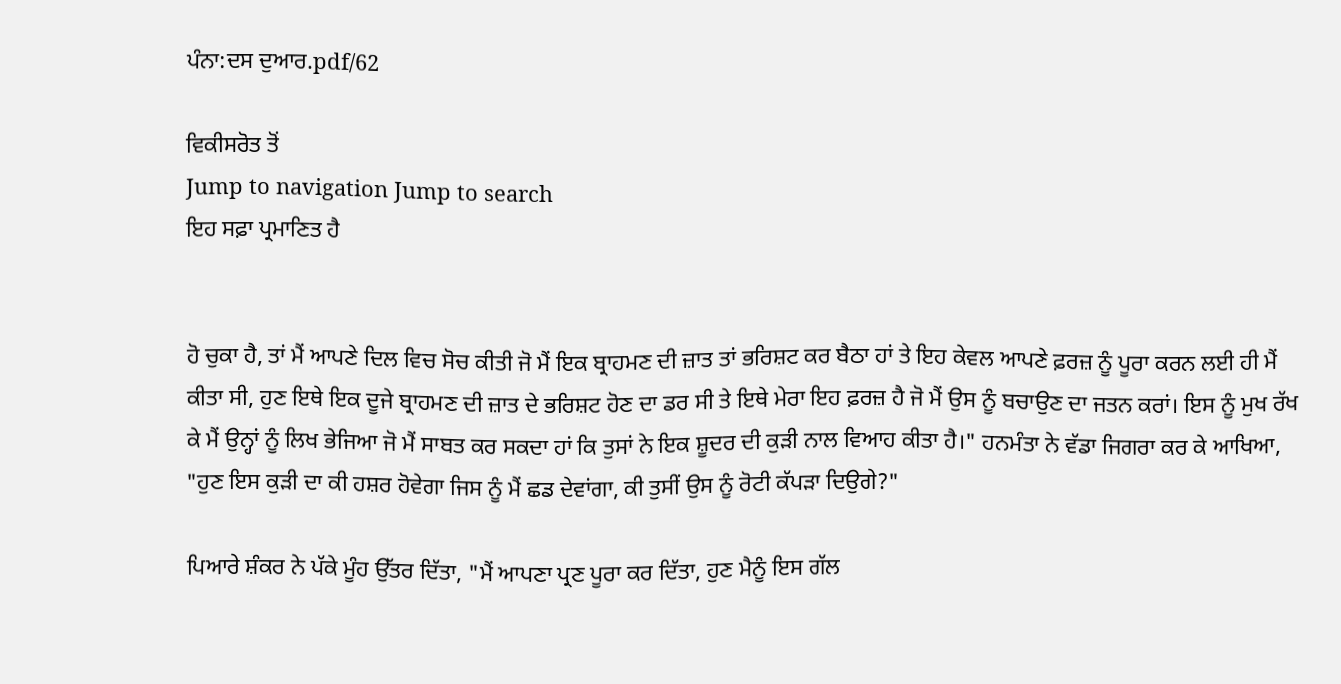ਪੰਨਾ:ਦਸ ਦੁਆਰ.pdf/62

ਵਿਕੀਸਰੋਤ ਤੋਂ
Jump to navigation Jump to search
ਇਹ ਸਫ਼ਾ ਪ੍ਰਮਾਣਿਤ ਹੈ


ਹੋ ਚੁਕਾ ਹੈ, ਤਾਂ ਮੈਂ ਆਪਣੇ ਦਿਲ ਵਿਚ ਸੋਚ ਕੀਤੀ ਜੋ ਮੈਂ ਇਕ ਬ੍ਰਾਹਮਣ ਦੀ ਜ਼ਾਤ ਤਾਂ ਭਰਿਸ਼ਟ ਕਰ ਬੈਠਾ ਹਾਂ ਤੇ ਇਹ ਕੇਵਲ ਆਪਣੇ ਫ਼ਰਜ਼ ਨੂੰ ਪੂਰਾ ਕਰਨ ਲਈ ਹੀ ਮੈਂ ਕੀਤਾ ਸੀ, ਹੁਣ ਇਥੇ ਇਕ ਦੂਜੇ ਬ੍ਰਾਹਮਣ ਦੀ ਜ਼ਾਤ ਦੇ ਭਰਿਸ਼ਟ ਹੋਣ ਦਾ ਡਰ ਸੀ ਤੇ ਇਥੇ ਮੇਰਾ ਇਹ ਫ਼ਰਜ਼ ਹੈ ਜੋ ਮੈਂ ਉਸ ਨੂੰ ਬਚਾਉਣ ਦਾ ਜਤਨ ਕਰਾਂ। ਇਸ ਨੂੰ ਮੁਖ ਰੱਖ ਕੇ ਮੈਂ ਉਨ੍ਹਾਂ ਨੂੰ ਲਿਖ ਭੇਜਿਆ ਜੋ ਮੈਂ ਸਾਬਤ ਕਰ ਸਕਦਾ ਹਾਂ ਕਿ ਤੁਸਾਂ ਨੇ ਇਕ ਸ਼ੂਦਰ ਦੀ ਕੁੜੀ ਨਾਲ ਵਿਆਹ ਕੀਤਾ ਹੈ।" ਹਨਮੰਤਾ ਨੇ ਵੱਡਾ ਜਿਗਰਾ ਕਰ ਕੇ ਆਖਿਆ, "ਹੁਣ ਇਸ ਕੁੜੀ ਦਾ ਕੀ ਹਸ਼ਰ ਹੋਵੇਗਾ ਜਿਸ ਨੂੰ ਮੈਂ ਛਡ ਦੇਵਾਂਗਾ, ਕੀ ਤੁਸੀਂ ਉਸ ਨੂੰ ਰੋਟੀ ਕੱਪੜਾ ਦਿਉਗੇ?"

ਪਿਆਰੇ ਸ਼ੰਕਰ ਨੇ ਪੱਕੇ ਮੂੰਹ ਉੱਤਰ ਦਿੱਤਾ, "ਮੈਂ ਆਪਣਾ ਪ੍ਰਣ ਪੂਰਾ ਕਰ ਦਿੱਤਾ, ਹੁਣ ਮੈਨੂੰ ਇਸ ਗੱਲ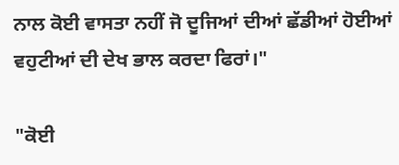ਨਾਲ ਕੋਈ ਵਾਸਤਾ ਨਹੀਂ ਜੋ ਦੂਜਿਆਂ ਦੀਆਂ ਛੱਡੀਆਂ ਹੋਈਆਂ ਵਹੁਟੀਆਂ ਦੀ ਦੇਖ ਭਾਲ ਕਰਦਾ ਫਿਰਾਂ।"

"ਕੋਈ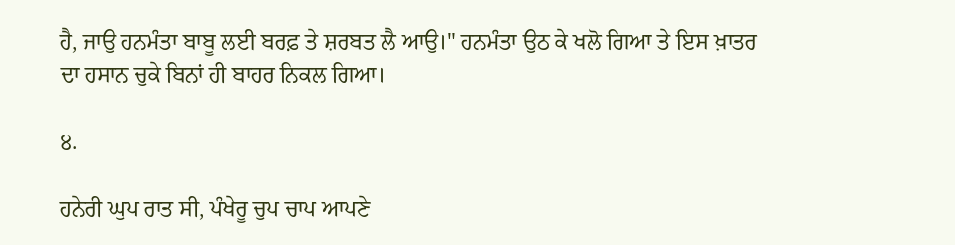ਹੈ, ਜਾਉ ਹਨਮੰਤਾ ਬਾਬੂ ਲਈ ਬਰਫ਼ ਤੇ ਸ਼ਰਬਤ ਲੈ ਆਉ।" ਹਨਮੰਤਾ ਉਠ ਕੇ ਖਲੋ ਗਿਆ ਤੇ ਇਸ ਖ਼ਾਤਰ ਦਾ ਹਸਾਨ ਚੁਕੇ ਬਿਨਾਂ ਹੀ ਬਾਹਰ ਨਿਕਲ ਗਿਆ।

੪.

ਹਨੇਰੀ ਘੁਪ ਰਾਤ ਸੀ, ਪੰਖੇਰੂ ਚੁਪ ਚਾਪ ਆਪਣੇ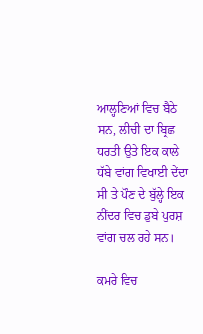ਆਲ੍ਹਣਿਆਂ ਵਿਚ ਬੈਠੇ ਸਨ, ਲੀਚੀ ਦਾ ਬ੍ਰਿਛ ਧਰਤੀ ਉਤੇ ਇਕ ਕਾਲੇ ਧੱਬੇ ਵਾਂਗ ਵਿਖਾਈ ਦੇਂਦਾ ਸੀ ਤੇ ਪੌਣ ਦੇ ਬੁੱਲ੍ਹੇ ਇਕ ਨੀਂਦਰ ਵਿਚ ਡੁਬੇ ਪੁਰਸ਼ ਵਾਂਗ ਚਲ ਰਹੇ ਸਨ।

ਕਮਰੇ ਵਿਚ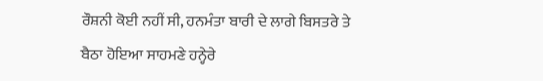ਰੌਸ਼ਨੀ ਕੋਈ ਨਹੀਂ ਸੀ, ਹਨਮੰਤਾ ਬਾਰੀ ਦੇ ਲਾਗੇ ਬਿਸਤਰੇ ਤੇ ਬੈਠਾ ਹੋਇਆ ਸਾਹਮਣੇ ਹਨ੍ਹੇਰੇ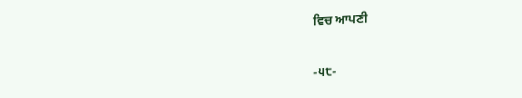ਵਿਚ ਆਪਣੀ

-੫੮-